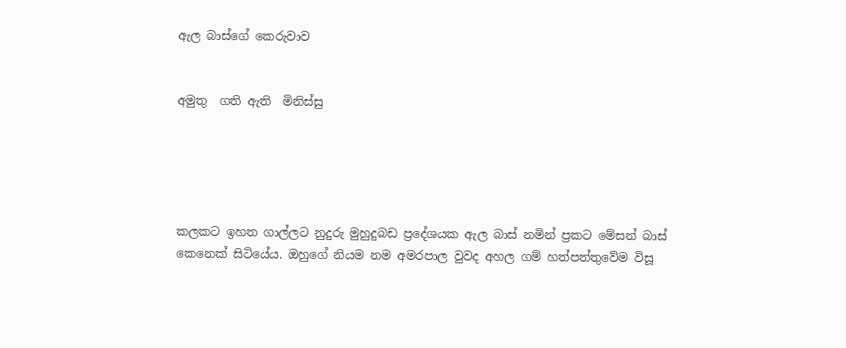ඇල බාස්ගේ කෙරුවාව


අමුතු  ගති ඇති  මිනිස්සු





කලකට ඉහත ගාල්ලට නුදුරු මුහුදුබඩ ප්‍රදේශයක ඇල බාස් නමින් ප්‍රකට මේසන් බාස් කෙනෙක් සිටියේය. ඔහුගේ නියම නම අමරපාල වුවද අහල ගම් හත්පත්තුවේම විසූ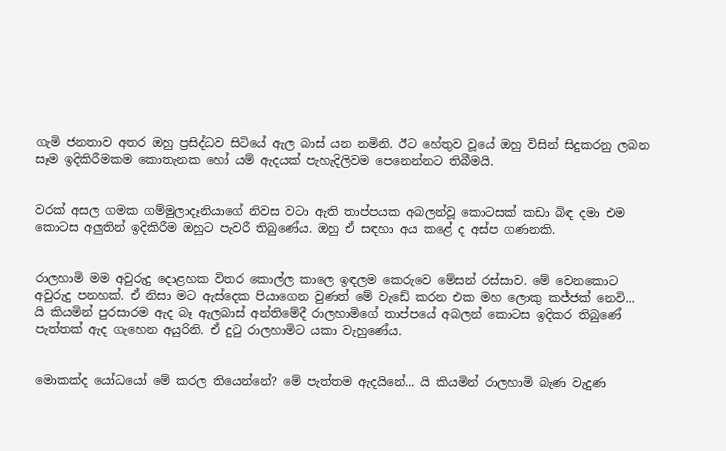ගැමි ජනතාව අතර ඔහු ප්‍රසිද්ධව සිටියේ ඇල බාස් යන නමිනි. ඊට හේතුව වූයේ ඔහු විසින් සිදුකරනු ලබන සෑම ඉදිකිරීමකම කොතැනක හෝ යම් ඇදයක් පැහැදිලිවම පෙනෙන්නට තිබීමයි.


වරක් අසල ගමක ගම්මුලාදෑනියාගේ නිවස වටා ඇති තාප්පයක අබලන්වූ කොටසක් කඩා බිඳ දමා එම කොටස අලුතින් ඉදිකිරීම ඔහුට පැවරී තිබුණේය. ඔහු ඒ සඳහා අය කළේ ද අස්ප ගණනකි.


රාලහාමි මම අවුරුදු දොළහක විතර කොල්ල කාලෙ ඉඳලම කෙරුවෙ මේසන් රස්සාව. මේ වෙනකොට අවුරුදු පනහක්. ඒ නිසා මට ඇස්දෙක පියාගෙන වුණත් මේ වැඩේ කරන එක මහ ලොකු කජ්ජක් නෙවි... යි කියමින් පුරසාරම ඇද බෑ ඇලබාස් අන්තිමේදී රාලහාමිගේ තාප්පයේ අබලන් කොටස ඉදිකර තිබුණේ පැත්තක් ඇද ගැහෙන අයුරිනි. ඒ දුටු රාලහාමිට යකා වැහුණේය.


මොකක්ද යෝධයෝ මේ කරල තියෙන්නේ? මේ පැත්තම ඇදයිනේ... යි කියමින් රාලහාමි බැණ වැදුණ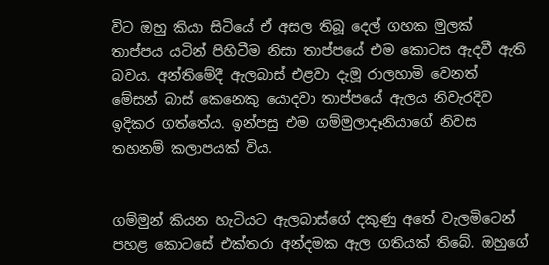විට ඔහු කියා සිටියේ ඒ අසල තිබූ දෙල් ගහක මුලක් තාප්පය යටින් පිහිටීම නිසා තාප්පයේ එම කොටස ඇදවී ඇති බවය. අන්තිමේදී ඇලබාස් එළවා දැමූ රාලහාමි වෙනත් මේසන් බාස් කෙනෙකු යොදවා තාප්පයේ ඇලය නිවැරදිව ඉදිකර ගත්තේය. ඉන්පසු එම ගම්මුලාදෑනියාගේ නිවස තහනම් කලාපයක් විය.


ගම්මුන් කියන හැටියට ඇලබාස්ගේ දකුණු අතේ වැලමිටෙන් පහළ කොටසේ එක්තරා අන්දමක ඇල ගතියක් තිබේ. ඔහුගේ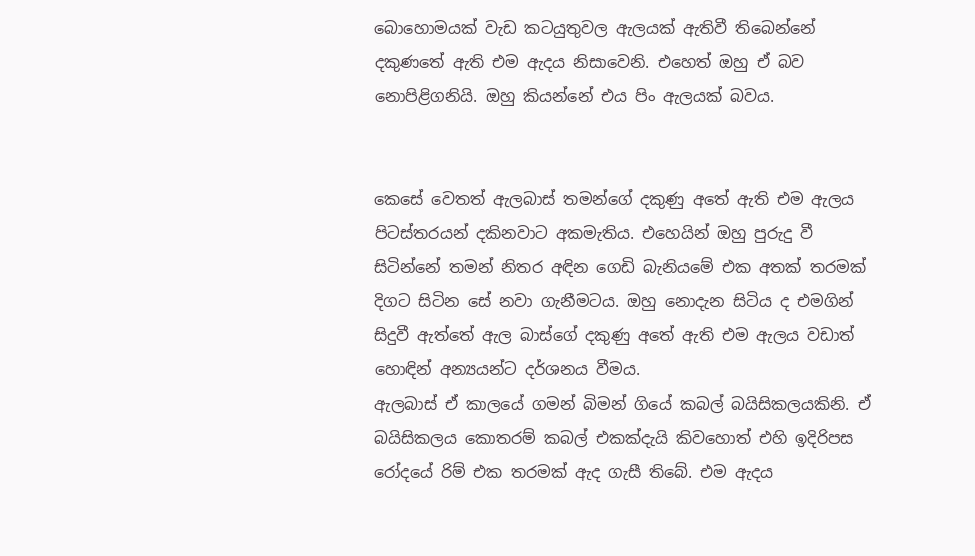බොහොමයක් වැඩ කටයුතුවල ඇලයක් ඇතිවී තිබෙන්නේ දකුණතේ ඇති එම ඇදය නිසාවෙනි. එහෙත් ඔහු ඒ බව නොපිළිගනියි. ඔහු කියන්නේ එය පිං ඇලයක් බවය.


කෙසේ වෙතත් ඇලබාස් තමන්ගේ දකුණු අතේ ඇති එම ඇලය පිටස්තරයන් දකිනවාට අකමැතිය. එහෙයින් ඔහු පුරුදු වී සිටින්නේ තමන් නිතර අඳින ගෙඩි බැනියමේ එක අතක් තරමක් දිගට සිටින සේ නවා ගැනීමටය. ඔහු නොදැන සිටිය ද එමගින් සිදුවී ඇත්තේ ඇල බාස්ගේ දකුණු අතේ ඇති එම ඇලය වඩාත් හොඳින් අන්‍යයන්ට දර්ශනය වීමය.
ඇලබාස් ඒ කාලයේ ගමන් බිමන් ගියේ කබල් බයිසිකලයකිනි. ඒ බයිසිකලය කොතරම් කබල් එකක්දැයි කිවහොත් එහි ඉදිරිපස රෝදයේ රිම් එක තරමක් ඇද ගැසී තිබේ. එම ඇදය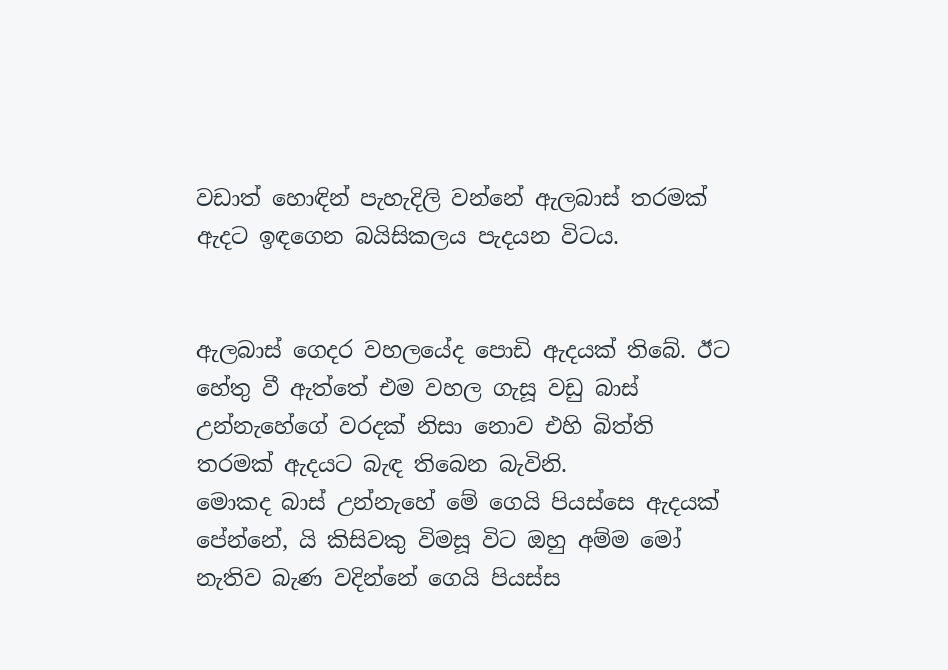වඩාත් හොඳින් පැහැදිලි වන්නේ ඇලබාස් තරමක් ඇදට ඉඳගෙන බයිසිකලය පැදයන විටය.


ඇලබාස් ගෙදර වහලයේද පොඩි ඇදයක් තිබේ. ඊට හේතු වී ඇත්තේ එම වහල ගැසූ වඩු බාස් උන්නැහේගේ වරදක් නිසා නොව එහි බිත්ති තරමක් ඇදයට බැඳ තිබෙන බැවිනි.
මොකද බාස් උන්නැහේ මේ ගෙයි පියස්සෙ ඇදයක් පේන්නේ, යි කිසිවකු විමසූ විට ඔහු අම්ම මෝ නැතිව බැණ වදින්නේ ගෙයි පියස්ස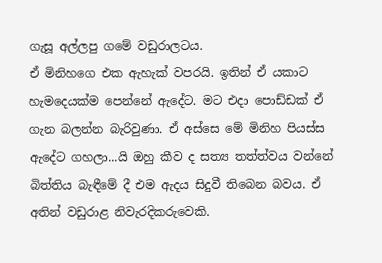ගැසූ අල්ලපු ගමේ වඩුරාලටය.
ඒ මිනිහගෙ එක ඇහැක් වපරයි. ඉතින් ඒ යකාට හැමදෙයක්ම පෙන්නේ ඇදේට. මට එදා පොඩ්ඩක් ඒ ගැන බලන්න බැරිවුණා. ඒ අස්සෙ මේ මිනිහ පියස්ස ඇදේට ගහලා...යි ඔහු කීව ද සත්‍ය තත්ත්වය වන්නේ බිත්තිය බැඳීමේ දී එම ඇදය සිදුවී තිබෙන බවය. ඒ අතින් වඩුරාළ නිවැරදිකරුවෙකි.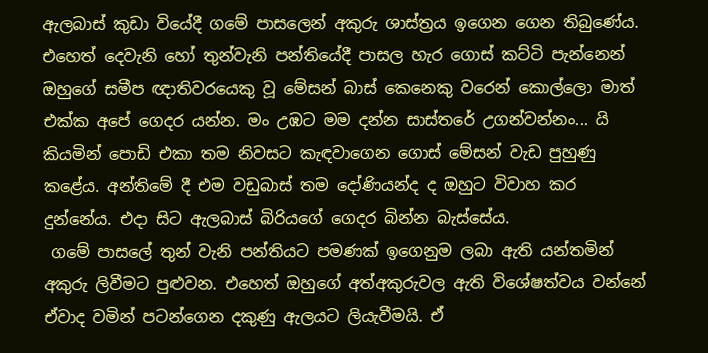ඇලබාස් කුඩා වියේදී ගමේ පාසලෙන් අකුරු ශාස්ත්‍රය ඉගෙන ගෙන තිබුණේය. එහෙත් දෙවැනි හෝ තුන්වැනි පන්තියේදී පාසල හැර ගොස් කට්ටි පැන්නෙන් ඔහුගේ සමීප ඥාතිවරයෙකු වූ මේසන් බාස් කෙනෙකු වරෙන් කොල්ලො මාත් එක්ක අපේ ගෙදර යන්න. මං උඹට මම දන්න සාස්තරේ උගන්වන්නං... යි කියමින් පොඩි එකා තම නිවසට කැඳවාගෙන ගොස් මේසන් වැඩ පුහුණු කළේය. අන්තිමේ දී එම වඩුබාස් තම දෝණියන්ද ද ඔහුට විවාහ කර දුන්නේය. එදා සිට ඇලබාස් බිරියගේ ගෙදර බින්න බැස්සේය.
 ගමේ පාසලේ තුන් වැනි පන්තියට පමණක් ඉගෙනුම ලබා ඇති යන්තමින් අකුරු ලිවීමට පුළුවන. එහෙත් ඔහුගේ අත්අකුරුවල ඇති විශේෂත්වය වන්නේ ඒවාද වමින් පටන්ගෙන දකුණු ඇලයට ලියැවීමයි. ඒ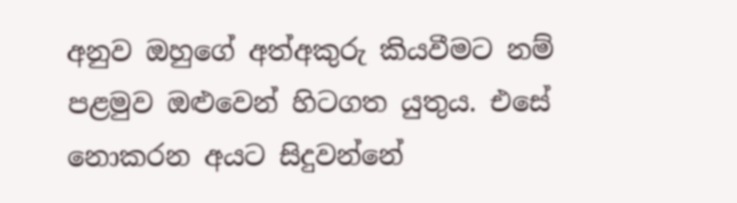අනුව ඔහුගේ අත්අකුරු කියවීමට නම් පළමුව ඔළුවෙන් හිටගත යුතුය. එසේ නොකරන අයට සිදුවන්නේ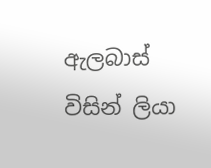ඇලබාස් විසින් ලියා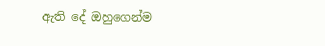ඇති දේ ඔහුගෙන්ම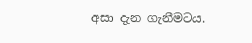අසා දැන ගැනීමටය.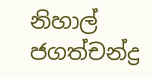නිහාල් ජගත්චන්ද්‍ර